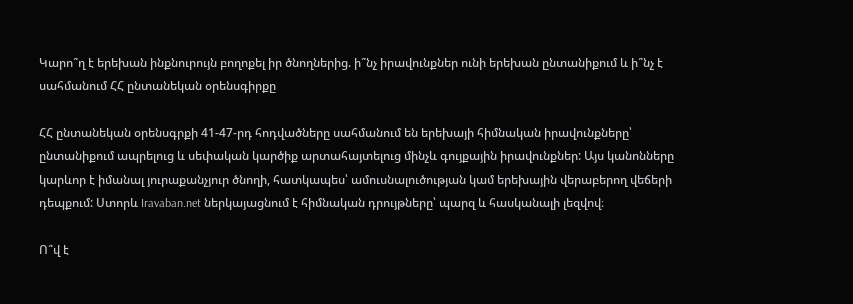Կարո՞ղ է երեխան ինքնուրույն բողոքել իր ծնողներից. ի՞նչ իրավունքներ ունի երեխան ընտանիքում և ի՞նչ է սահմանում ՀՀ ընտանեկան օրենսգիրքը

ՀՀ ընտանեկան օրենսգրքի 41-47-րդ հոդվածները սահմանում են երեխայի հիմնական իրավունքները՝ ընտանիքում ապրելուց և սեփական կարծիք արտահայտելուց մինչև գույքային իրավունքներ: Այս կանոնները կարևոր է իմանալ յուրաքանչյուր ծնողի, հատկապես՝ ամուսնալուծության կամ երեխային վերաբերող վեճերի դեպքում: Ստորև Iravaban.net ներկայացնում է հիմնական դրույթները՝ պարզ և հասկանալի լեզվով։

Ո՞վ է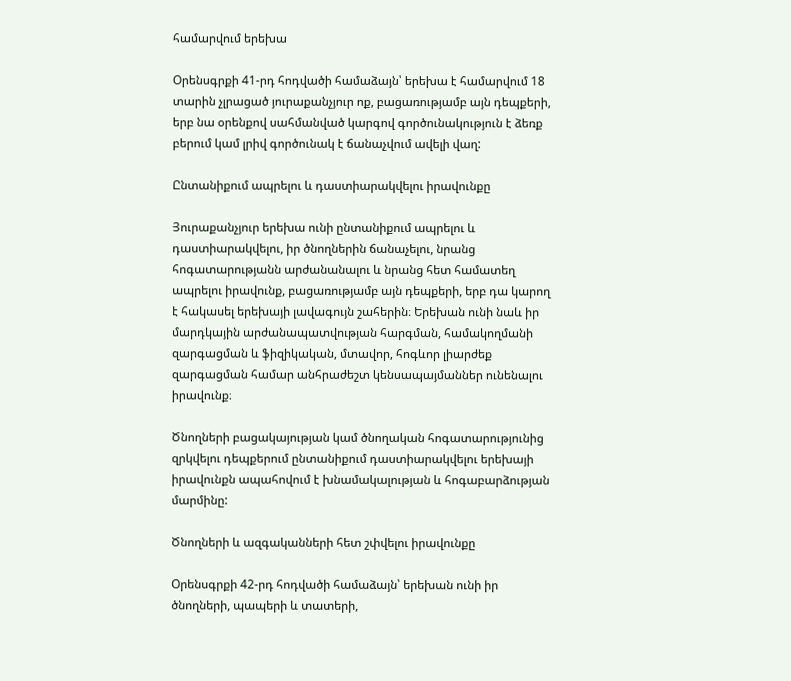համարվում երեխա

Օրենսգրքի 41-րդ հոդվածի համաձայն՝ երեխա է համարվում 18 տարին չլրացած յուրաքանչյուր ոք, բացառությամբ այն դեպքերի, երբ նա օրենքով սահմանված կարգով գործունակություն է ձեռք բերում կամ լրիվ գործունակ է ճանաչվում ավելի վաղ:

Ընտանիքում ապրելու և դաստիարակվելու իրավունքը

Յուրաքանչյուր երեխա ունի ընտանիքում ապրելու և դաստիարակվելու, իր ծնողներին ճանաչելու, նրանց հոգատարությանն արժանանալու և նրանց հետ համատեղ ապրելու իրավունք, բացառությամբ այն դեպքերի, երբ դա կարող է հակասել երեխայի լավագույն շահերին։ Երեխան ունի նաև իր մարդկային արժանապատվության հարգման, համակողմանի զարգացման և ֆիզիկական, մտավոր, հոգևոր լիարժեք զարգացման համար անհրաժեշտ կենսապայմաններ ունենալու իրավունք։

Ծնողների բացակայության կամ ծնողական հոգատարությունից զրկվելու դեպքերում ընտանիքում դաստիարակվելու երեխայի իրավունքն ապահովում է խնամակալության և հոգաբարձության մարմինը:

Ծնողների և ազգականների հետ շփվելու իրավունքը

Օրենսգրքի 42-րդ հոդվածի համաձայն՝ երեխան ունի իր ծնողների, պապերի և տատերի,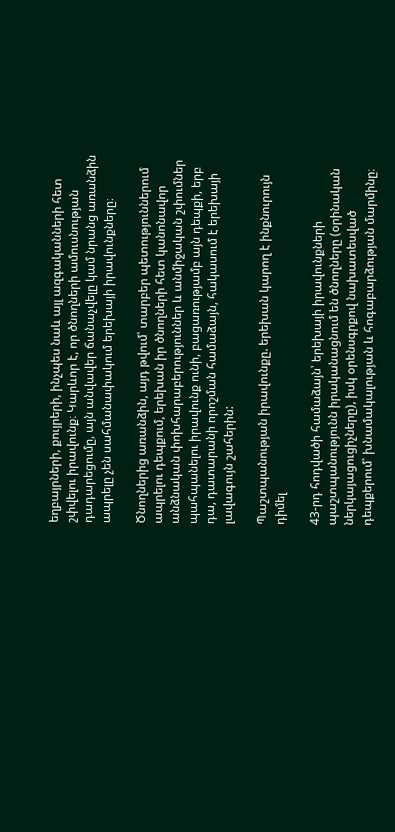եղբայրների, քույրերի, ինչպես նաև այլ ազգականների հետ շփվելու իրավունք։ Կարևոր է, որ ծնողների ամուսնության դադարեցումը, այն անվավեր ճանաչվելը կամ նրանց առանձին ապրելը չեն սահմանափակում երեխայի իրավունքները։

Ծնողներից առանձին, այդ թվում՝ տարբեր պետություններում ապրելու դեպքում, երեխան իր ծնողների հետ կանոնավոր անձնական փոխհարաբերություններ և անմիջական շփումներ պահպանելու իրավունք ունի, բացառությամբ այն դեպքի, երբ դա, դատարանի որոշման համաձայն, հակասում է երեխայի լավագույն շահերին:

Պաշտպանության իրավունքը. երեխան կարող է ինքնուրույն դիմել

43-րդ հոդվածի համաձայն՝ երեխայի իրավունքների պաշտպանությունն իրականացնում են ծնողները (օրինական ներկայացուցիչները), իսկ օրենսգրքով նախատեսված դեպքերում՝ խնամակալության և հոգաբարձության մարմինը։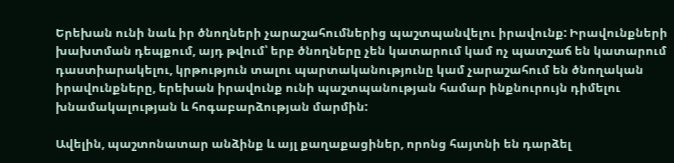Երեխան ունի նաև իր ծնողների չարաշահումներից պաշտպանվելու իրավունք: Իրավունքների խախտման դեպքում, այդ թվում՝ երբ ծնողները չեն կատարում կամ ոչ պատշաճ են կատարում դաստիարակելու, կրթություն տալու պարտականությունը կամ չարաշահում են ծնողական իրավունքները, երեխան իրավունք ունի պաշտպանության համար ինքնուրույն դիմելու խնամակալության և հոգաբարձության մարմին:

Ավելին, պաշտոնատար անձինք և այլ քաղաքացիներ, որոնց հայտնի են դարձել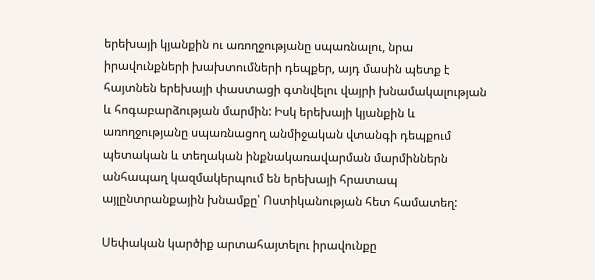երեխայի կյանքին ու առողջությանը սպառնալու, նրա իրավունքների խախտումների դեպքեր, այդ մասին պետք է հայտնեն երեխայի փաստացի գտնվելու վայրի խնամակալության և հոգաբարձության մարմին: Իսկ երեխայի կյանքին և առողջությանը սպառնացող անմիջական վտանգի դեպքում պետական և տեղական ինքնակառավարման մարմիններն անհապաղ կազմակերպում են երեխայի հրատապ այլընտրանքային խնամքը՝ Ոստիկանության հետ համատեղ:

Սեփական կարծիք արտահայտելու իրավունքը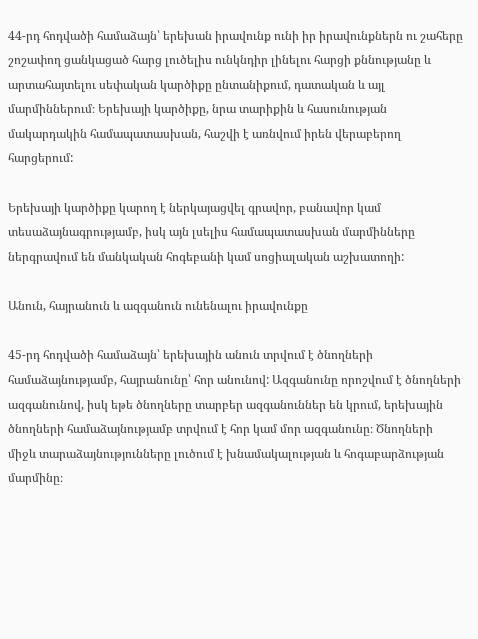44-րդ հոդվածի համաձայն՝ երեխան իրավունք ունի իր իրավունքներն ու շահերը շոշափող ցանկացած հարց լուծելիս ունկնդիր լինելու հարցի քննությանը և արտահայտելու սեփական կարծիքը ընտանիքում, դատական և այլ մարմիններում։ Երեխայի կարծիքը, նրա տարիքին և հասունության մակարդակին համապատասխան, հաշվի է առնվում իրեն վերաբերող հարցերում:

Երեխայի կարծիքը կարող է ներկայացվել գրավոր, բանավոր կամ տեսաձայնագրությամբ, իսկ այն լսելիս համապատասխան մարմինները ներգրավում են մանկական հոգեբանի կամ սոցիալական աշխատողի:

Անուն, հայրանուն և ազգանուն ունենալու իրավունքը

45-րդ հոդվածի համաձայն՝ երեխային անուն տրվում է ծնողների համաձայնությամբ, հայրանունը՝ հոր անունով: Ազգանունը որոշվում է ծնողների ազգանունով, իսկ եթե ծնողները տարբեր ազգանուններ են կրում, երեխային ծնողների համաձայնությամբ տրվում է հոր կամ մոր ազգանունը։ Ծնողների միջև տարաձայնությունները լուծում է խնամակալության և հոգաբարձության մարմինը։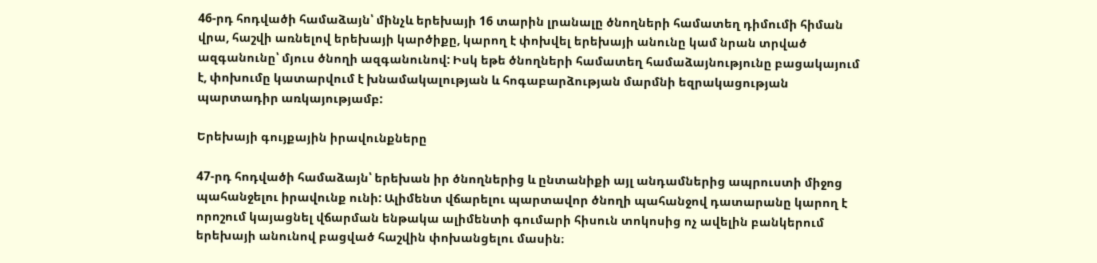46-րդ հոդվածի համաձայն՝ մինչև երեխայի 16 տարին լրանալը ծնողների համատեղ դիմումի հիման վրա, հաշվի առնելով երեխայի կարծիքը, կարող է փոխվել երեխայի անունը կամ նրան տրված ազգանունը՝ մյուս ծնողի ազգանունով: Իսկ եթե ծնողների համատեղ համաձայնությունը բացակայում է, փոխումը կատարվում է խնամակալության և հոգաբարձության մարմնի եզրակացության պարտադիր առկայությամբ:

Երեխայի գույքային իրավունքները

47-րդ հոդվածի համաձայն՝ երեխան իր ծնողներից և ընտանիքի այլ անդամներից ապրուստի միջոց պահանջելու իրավունք ունի: Ալիմենտ վճարելու պարտավոր ծնողի պահանջով դատարանը կարող է որոշում կայացնել վճարման ենթակա ալիմենտի գումարի հիսուն տոկոսից ոչ ավելին բանկերում երեխայի անունով բացված հաշվին փոխանցելու մասին։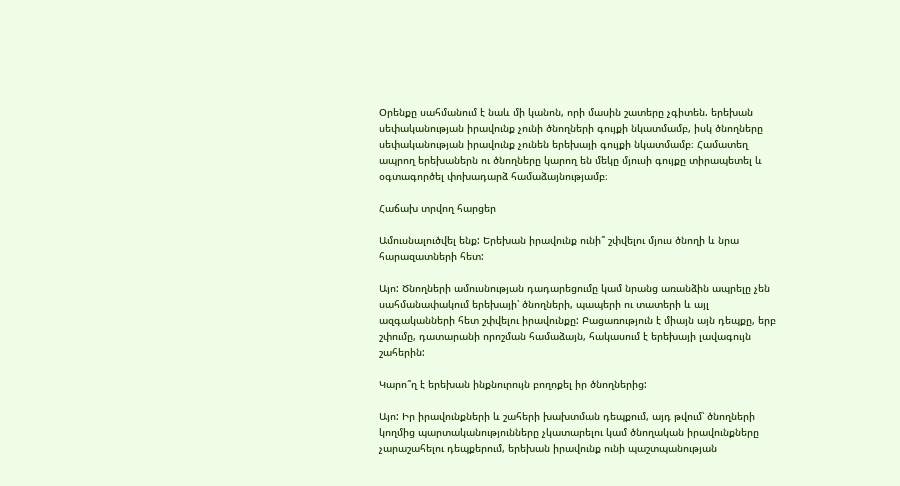Օրենքը սահմանում է նաև մի կանոն, որի մասին շատերը չգիտեն. երեխան սեփականության իրավունք չունի ծնողների գույքի նկատմամբ, իսկ ծնողները սեփականության իրավունք չունեն երեխայի գույքի նկատմամբ։ Համատեղ ապրող երեխաներն ու ծնողները կարող են մեկը մյուսի գույքը տիրապետել և օգտագործել փոխադարձ համաձայնությամբ։

Հաճախ տրվող հարցեր

Ամուսնալուծվել ենք: Երեխան իրավունք ունի՞ շփվելու մյուս ծնողի և նրա հարազատների հետ:

Այո: Ծնողների ամուսնության դադարեցումը կամ նրանց առանձին ապրելը չեն սահմանափակում երեխայի՝ ծնողների, պապերի ու տատերի և այլ ազգականների հետ շփվելու իրավունքը: Բացառություն է միայն այն դեպքը, երբ շփումը, դատարանի որոշման համաձայն, հակասում է երեխայի լավագույն շահերին:

Կարո՞ղ է երեխան ինքնուրույն բողոքել իր ծնողներից:

Այո: Իր իրավունքների և շահերի խախտման դեպքում, այդ թվում՝ ծնողների կողմից պարտականությունները չկատարելու կամ ծնողական իրավունքները չարաշահելու դեպքերում, երեխան իրավունք ունի պաշտպանության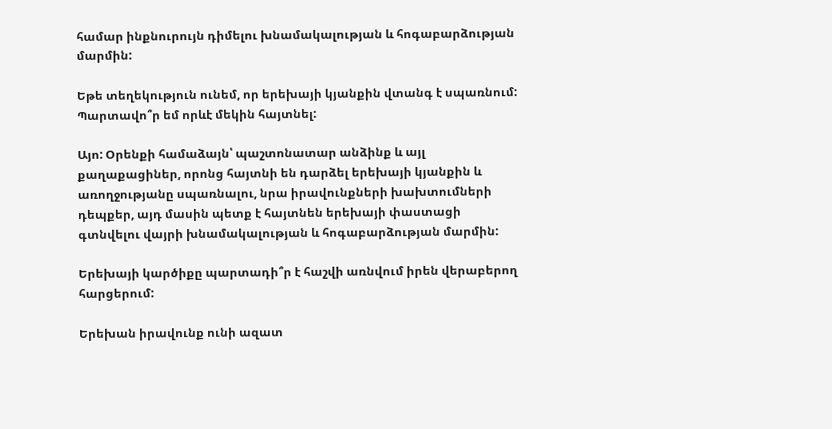համար ինքնուրույն դիմելու խնամակալության և հոգաբարձության մարմին:

Եթե տեղեկություն ունեմ, որ երեխայի կյանքին վտանգ է սպառնում: Պարտավո՞ր եմ որևէ մեկին հայտնել:

Այո: Օրենքի համաձայն՝ պաշտոնատար անձինք և այլ քաղաքացիներ, որոնց հայտնի են դարձել երեխայի կյանքին և առողջությանը սպառնալու, նրա իրավունքների խախտումների դեպքեր, այդ մասին պետք է հայտնեն երեխայի փաստացի գտնվելու վայրի խնամակալության և հոգաբարձության մարմին:

Երեխայի կարծիքը պարտադի՞ր է հաշվի առնվում իրեն վերաբերող հարցերում:

Երեխան իրավունք ունի ազատ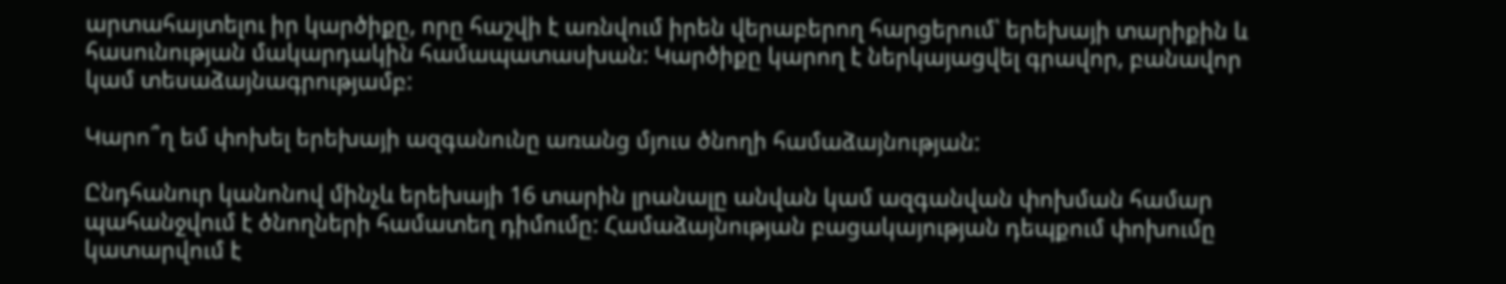արտահայտելու իր կարծիքը, որը հաշվի է առնվում իրեն վերաբերող հարցերում՝ երեխայի տարիքին և հասունության մակարդակին համապատասխան: Կարծիքը կարող է ներկայացվել գրավոր, բանավոր կամ տեսաձայնագրությամբ:

Կարո՞ղ եմ փոխել երեխայի ազգանունը առանց մյուս ծնողի համաձայնության:

Ընդհանուր կանոնով մինչև երեխայի 16 տարին լրանալը անվան կամ ազգանվան փոխման համար պահանջվում է ծնողների համատեղ դիմումը: Համաձայնության բացակայության դեպքում փոխումը կատարվում է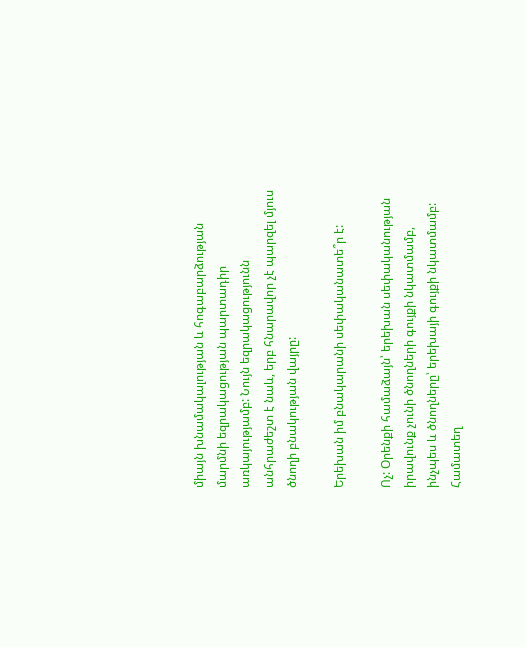միայն խնամակալության և հոգաբարձության մարմնի եզրակացության պարտադիր առկայությամբ: Նույն եզրակացությունն անհրաժեշտ է նաև, երբ հնարավոր չէ պարզել մյուս ծնողի բնակության վայրը:

Երեխան իմ բնակարանի սեփականատե՞ր է:

Ոչ: Օրենքի համաձայն՝ երեխան սեփականության իրավունք չունի ծնողների գույքի նկատմամբ, ինչպես և ծնողները՝ երեխայի գույքի նկատմամբ: Համատեղ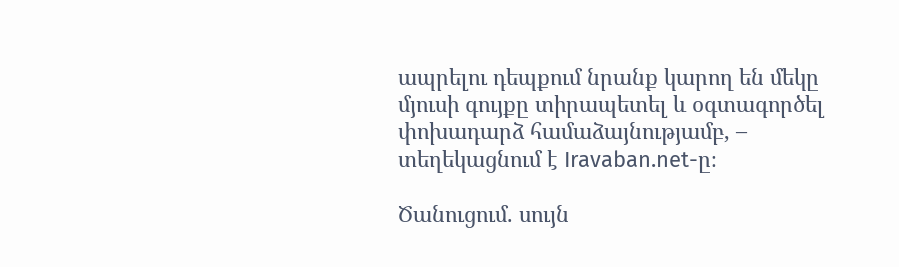ապրելու դեպքում նրանք կարող են մեկը մյուսի գույքը տիրապետել և օգտագործել փոխադարձ համաձայնությամբ, – տեղեկացնում է Iravaban.net-ը։

Ծանուցում. սույն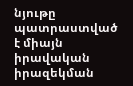նյութը պատրաստված է միայն իրավական իրազեկման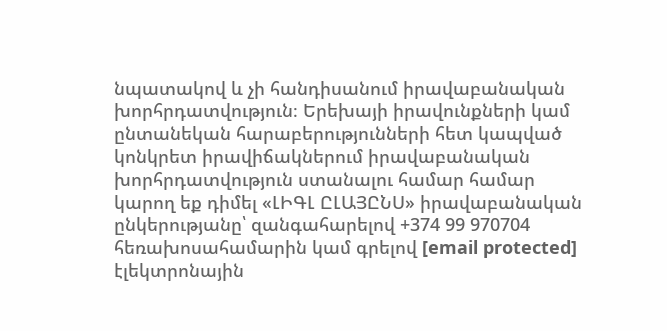նպատակով և չի հանդիսանում իրավաբանական խորհրդատվություն։ Երեխայի իրավունքների կամ ընտանեկան հարաբերությունների հետ կապված կոնկրետ իրավիճակներում իրավաբանական խորհրդատվություն ստանալու համար համար կարող եք դիմել «ԼԻԳԼ ԸԼԱՅԸՆՍ» իրավաբանական ընկերությանը՝ զանգահարելով +374 99 970704 հեռախոսահամարին կամ գրելով [email protected] էլեկտրոնային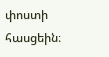փոստի հասցեին։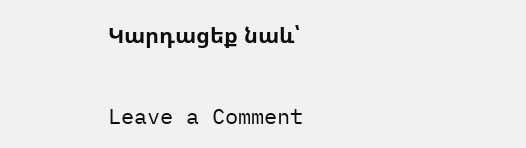Կարդացեք նաև՝

Leave a Comment